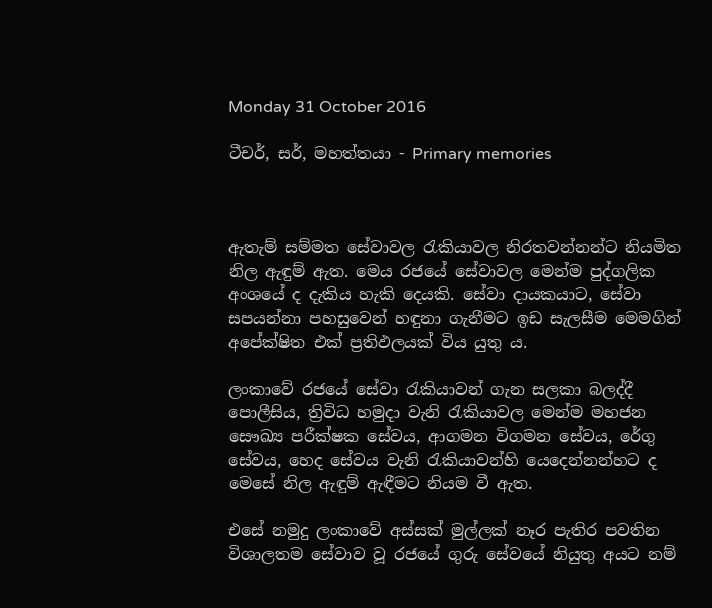Monday 31 October 2016

ටීචර්, සර්, මහත්තයා - Primary memories



ඇතැම් සම්මත සේවාවල රැකියාවල නිරතවන්නන්ට නියමිත නිල ඇඳුම් ඇත. මෙය රජයේ සේවාවල මෙන්ම පුද්ගලික අංශයේ ද දැකිය හැකි දෙයකි. සේවා දායකයාට, සේවා සපයන්නා පහසුවෙන් හඳුනා ගැනීමට ඉඩ සැලසීම මෙමගින් අපේක්ෂිත එක් ප්‍රතිඵලයක් විය යුතු ය.

ලංකාවේ රජයේ සේවා රැකියාවන් ගැන සලකා බලද්දී පොලීසිය, ත්‍රිවිධ හමුදා වැනි රැකියාවල මෙන්ම මහජන සෞඛ්‍ය පරීක්ෂක සේවය, ආගමන විගමන සේවය, රේගු සේවය, හෙද සේවය වැනි රැකියාවන්හි යෙදෙන්නන්හට ද මෙසේ නිල ඇඳුම් ඇඳීමට නියම වී ඇත.

එසේ නමුදු ලංකාවේ අස්සක් මුල්ලක් නෑර පැතිර පවතින විශාලතම සේවාව වූ රජයේ ගුරු සේවයේ නියුතු අයට නම්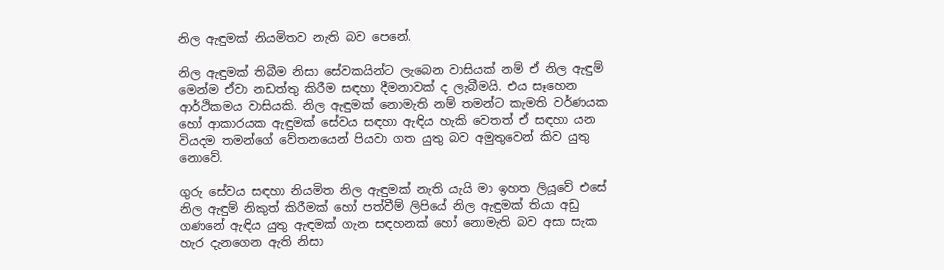නිල ඇඳුමක් නියමිතව නැති බව පෙනේ.

නිල ඇඳුමක් තිබීම නිසා සේවකයින්ට ලැබෙන වාසියක් නම් ඒ නිල ඇඳුම් මෙන්ම ඒවා නඩත්තු කිරීම සඳහා දීමනාවක් ද ලැබීමයි. එය සෑහෙන ආර්ථිකමය වාසියකි. නිල ඇඳුමක් නොමැති නම් තමන්ට කැමති වර්ණයක හෝ ආකාරයක ඇඳුමක් සේවය සඳහා ඇඳිය හැකි වෙතත් ඒ සඳහා යන වියදම තමන්ගේ වේතනයෙන් පියවා ගත යුතු බව අමුතුවෙන් කිව යුතු නොවේ.

ගුරු සේවය සඳහා නියමිත නිල ඇඳුමක් නැති යැයි මා ඉහත ලියූවේ එසේ නිල ඇඳුම් නිකුත් කිරීමක් හෝ පත්වීම් ලිපියේ නිල ඇඳුමක් තියා අඩු ගණනේ ඇඳිය යුතු ඇඳමක් ගැන සඳහනක් හෝ නොමැති බව අසා සැක හැර දැනගෙන ඇති නිසා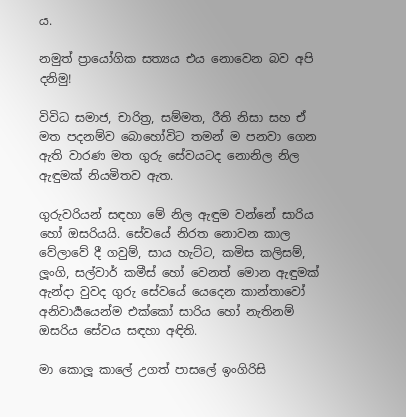ය.

නමුත් ප්‍රායෝගික සත්‍යය එය නොවෙන බව අපි දනිමු!

විවිධ සමාජ, චාරිත්‍ර, සම්මත, රීති නිසා සහ ඒ මත පදනම්ව බොහෝවිට තමන් ම පනවා ගෙන ඇති වාරණ මත ගුරු සේවයටද නොනිල නිල ඇඳුමක් නියමිතව ඇත.

ගුරුවරියන් සඳහා මේ නිල ඇඳුම වන්නේ සාරිය හෝ ඔසරියයි. සේවයේ නිරත නොවන කාල වේලාවේ දී ගවුම්, සාය හැට්ට, කමිස කලිසම්, ලූංගි, සල්වාර් කමීස් හෝ වෙනත් මොන ඇඳුමක් ඇන්දා වුවද ගුරු සේවයේ යෙදෙන කාන්තාවෝ අනිවාර්‍යයෙන්ම එක්කෝ සාරිය හෝ නැතිනම් ඔසරිය සේවය සඳහා අඳිති.

මා කොලූ කාලේ උගත් පාසලේ ඉංගිරිසි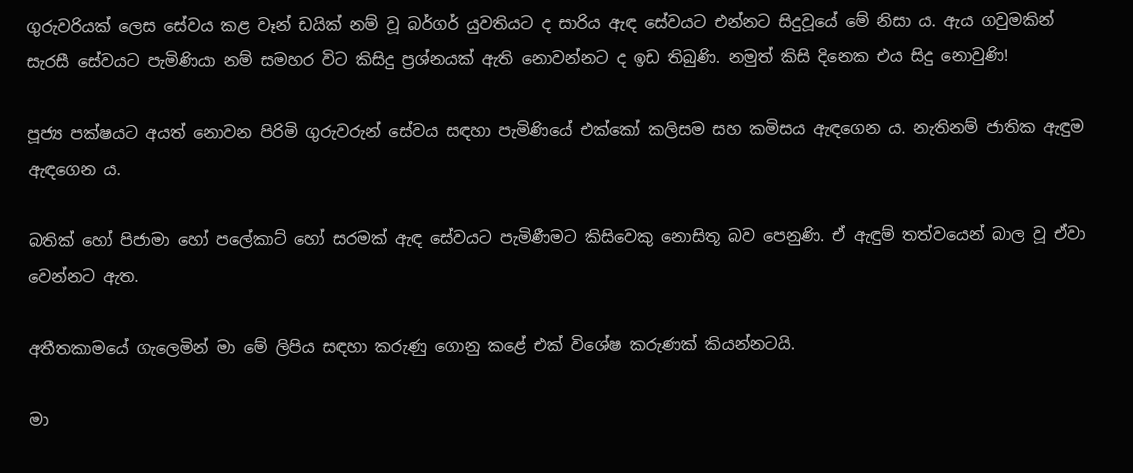ගුරුවරියක් ලෙස සේවය කළ වෑන් ඩයික් නම් වූ බර්ගර් යුවතියට ද සාරිය ඇඳ සේවයට එන්නට සිදුවූයේ මේ නිසා ය. ඇය ගවුමකින් සැරසී සේවයට පැමිණියා නම් සමහර විට කිසිදු ප්‍රශ්නයක් ඇති නොවන්නට ද ඉඩ තිබුණි. නමුත් කිසි දිනෙක එය සිදු නොවුණි!

පූජ්‍ය පක්ෂයට අයත් නොවන පිරිමි ගුරුවරුන් සේවය සඳහා පැමිණියේ එක්කෝ කලිසම සහ කමිසය ඇඳගෙන ය. නැතිනම් ජාතික ඇඳුම ඇඳගෙන ය.

බතික් හෝ පිජාමා හෝ පලේකාට් හෝ සරමක් ඇඳ සේවයට පැමිණීමට කිසිවෙකු නොසිතූ බව පෙනුණි. ඒ ඇඳුම් තත්වයෙන් බාල වූ ඒවා වෙන්නට ඇත.

අතීතකාමයේ ගැලෙමින් මා මේ ලිපිය සඳහා කරුණු ගොනු කළේ එක් විශේෂ කරුණක් කියන්නටයි.

මා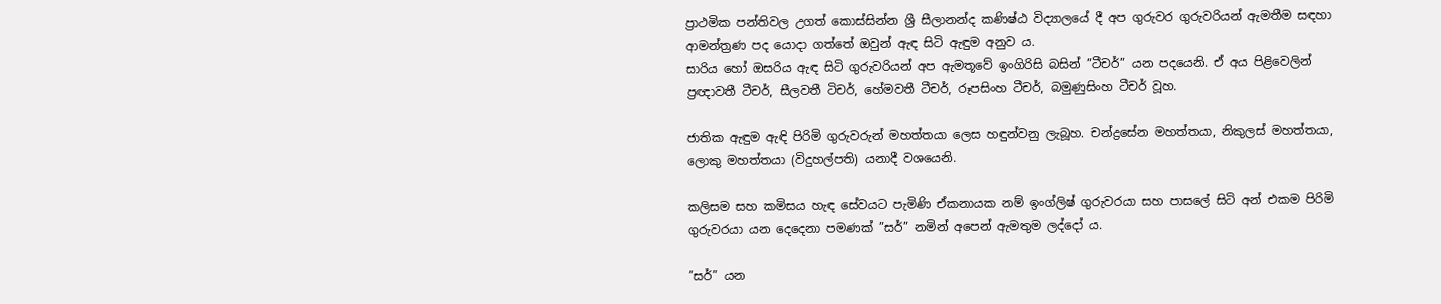ප්‍රාථමික පන්තිවල උගත් කොස්සින්න ශ්‍රී සීලානන්ද කණිෂ්ඨ විද්‍යාලයේ දී අප ගුරුවර ගුරුවරියන් ඇමතීම සඳහා ආමන්ත්‍රණ පද යොදා ගත්තේ ඔවුන් ඇඳ සිටි ඇඳුම අනුව ය.
සාරිය හෝ ඔසරිය ඇඳ සිටි ගුරුවරියන් අප ඇමතූවේ ඉංගිරිසි බසින් ”ටීචර්” යන පදයෙනි. ඒ අය පිළිවෙලින් ප්‍රඥාවතී ටීචර්, සීලවතී ටිචර්, හේමවතී ටීචර්, රූපසිංහ ටීචර්, බමුණුසිංහ ටීචර් වූහ.

ජාතික ඇඳුම ඇඳි පිරිමි ගුරුවරුන් මහත්තයා ලෙස හඳුන්වනු ලැබූහ. චන්ද්‍රසේන මහත්තයා, නිකුලස් මහත්තයා, ලොකු මහත්තයා (විදුහල්පති) යනාදී වශයෙනි.

කලිසම සහ කමිසය හැඳ සේවයට පැමිණි ඒකනායක නම් ඉංග්ලිෂ් ගුරුවරයා සහ පාසලේ සිටි අන් එකම පිරිමි ගුරුවරයා යන දෙදෙනා පමණක් ”සර්” නමින් අපෙන් ඇමතුම ලද්දෝ ය.

”සර්” යන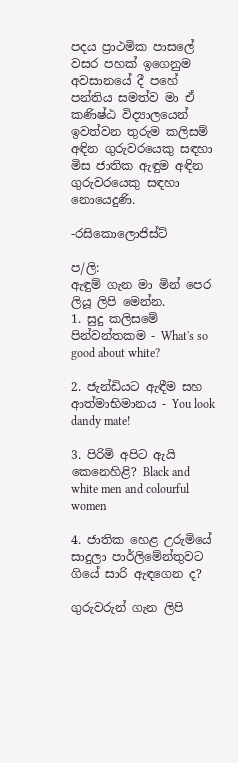පදය ප්‍රාථමික පාසලේ වසර පහක් ඉගෙනුම අවසානයේ දී පහේ පන්තිය සමත්ව මා ඒ කණිෂ්ඨ විද්‍යාලයෙන් ඉවත්වන තුරුම කලිසම් අඳින ගුරුවරයෙකු සඳහා මිස ජාතික ඇඳුම අඳින ගුරුවරයෙකු සඳහා නොයෙදුණි.

-රසිකොලොජිස්ට්

ප/ලි:
ඇඳුම් ගැන මා මින් පෙර ලියූ ලිපි මෙන්න.
1. සුදු කලිසමේ පින්වන්තකම - What's so good about white?

2. ජැන්ඩියට ඇඳීම සහ ආත්මාභිමානය - You look dandy mate!

3. පිරිමි අපිට ඇයි කෙනෙහිළි? Black and white men and colourful women

4. ජාතික හෙළ උරුමියේ සාදුලා පාර්ලිමේන්තුවට ගියේ සාරි ඇඳගෙන ද?

ගුරුවරුන් ගැන ලිපි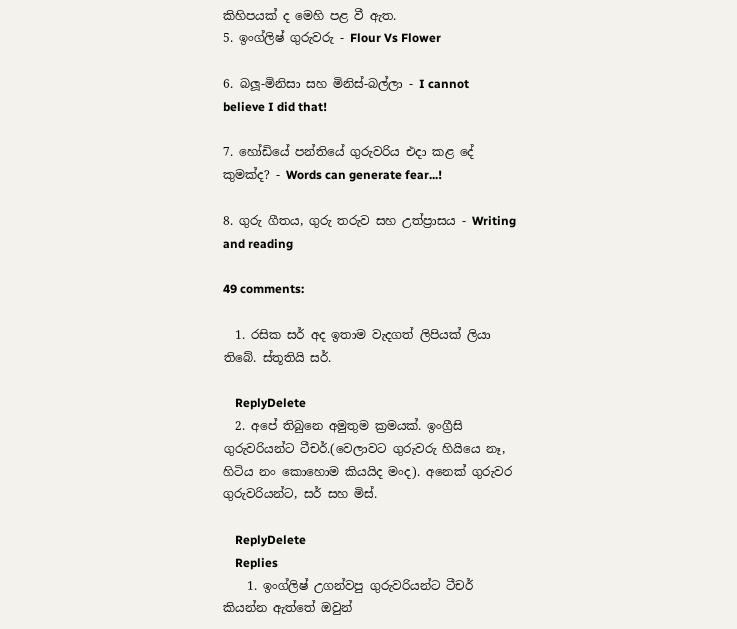කිහිපයක් ද මෙහි පළ වී ඇත.
5. ඉංග්ලිෂ් ගුරුවරු - Flour Vs Flower

6. බලූ-මිනිසා සහ මිනිස්-බල්ලා - I cannot believe I did that!

7. හෝඩියේ පන්තියේ ගුරුවරිය එදා කළ දේ කුමක්ද? - Words can generate fear...!

8. ගුරු ගීතය, ගුරු තරුව සහ උත්ප්‍රාසය - Writing and reading

49 comments:

  1. රසික සර් අද ඉතාම වැදගත් ලිපියක් ලියා තිබේ. ස්තූතියි සර්.

    ReplyDelete
  2. අපේ තිබුනෙ අමුතුම ක්‍රමයක්. ඉංග්‍රීසි ගුරුවරියන්ට ටීචර්.(වෙලාවට ගුරුවරු හියියෙ නෑ, හිටිය නං කොහොම කියයිද මංද). අනෙක් ගුරුවර ගුරුවරියන්ට, සර් සහ මිස්.

    ReplyDelete
    Replies
    1. ඉංග්ලිෂ් උගන්වපු ගුරුවරියන්ට ටීචර් කියන්න ඇත්තේ ඔවුන්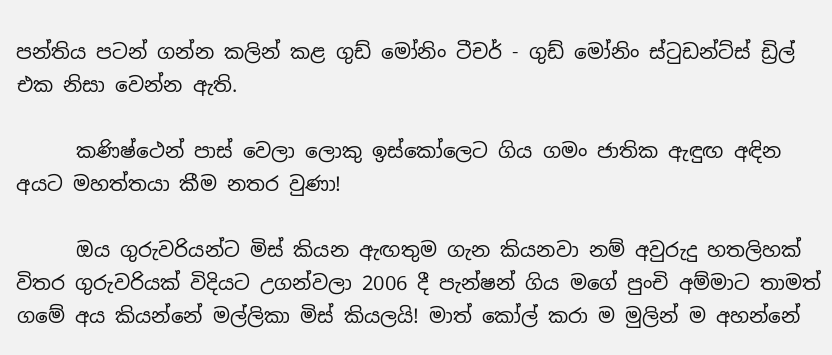පන්තිය පටන් ගන්න කලින් කළ ගුඩ් මෝනිං ටීචර් - ගුඩ් මෝනිං ස්ටුඩන්ට්ස් ඩ්‍රිල් එක නිසා වෙන්න ඇති.

      කණිෂ්ථෙන් පාස් වෙලා ලොකු ඉස්කෝලෙට ගිය ගමං ජාතික ඇඳුඟ අඳින අයට මහත්තයා කීම නතර වුණා!

      ඔය ගුරුවරියන්ට මිස් කියන ඇඟතුම ගැන කියනවා නම් අවුරුදු හතලිහක් විතර ගුරුවරියක් විදියට උගන්වලා 2006 දී පැන්ෂන් ගිය මගේ පුංචි අම්මාට තාමත් ගමේ අය කියන්නේ මල්ලිකා මිස් කියලයි! මාත් කෝල් කරා ම මුලින් ම අහන්නේ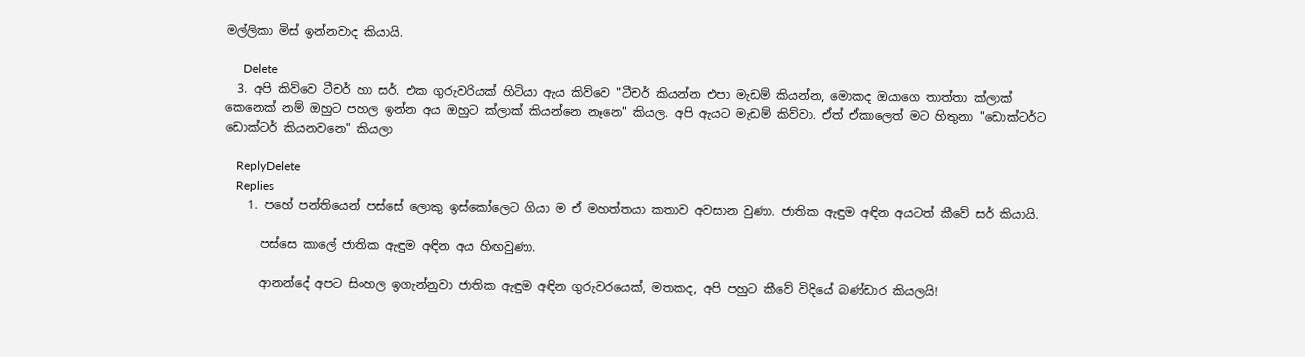මල්ලිකා මිස් ඉන්නවාද කියායි.

      Delete
  3. අපි කිව්වෙ ටීචර් හා සර්. එක ගුරුවරියක් හිටියා ඇය කිව්වෙ "ටීචර් කියන්න එපා මැඩම් කියන්න, මොකද ඔයාගෙ තාත්තා ක්ලාක් කෙනෙක් නම් ඔහුට පහල ඉන්න අය ඔහුට ක්ලාක් කියන්නෙ නෑනෙ" කියල. අපි ඇයට මැඩම් කිව්වා. ඒත් ඒකාලෙත් මට හිතුනා "ඩොක්ටර්ට ඩොක්ටර් කියනවනෙ" කියලා

    ReplyDelete
    Replies
    1. පහේ පන්තියෙන් පස්සේ ලොකු ඉස්කෝලෙට ගියා ම ඒ මහත්තයා කතාව අවසාන වුණා. ජාතික ඇඳුම අඳින අයටත් කීවේ සර් කියායි.

      පස්සෙ කාලේ ජාතික ඇඳුම අඳින අය හිඟවුණා.

      ආනන්දේ අපට සිංහල ඉගැන්නුවා ජාතික ඇඳුම අඳින ගුරුවරයෙක්, මතකද, අපි පහුට කීවේ විදියේ බණ්ඩාර කියලයි!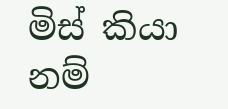මිස් කියා නම්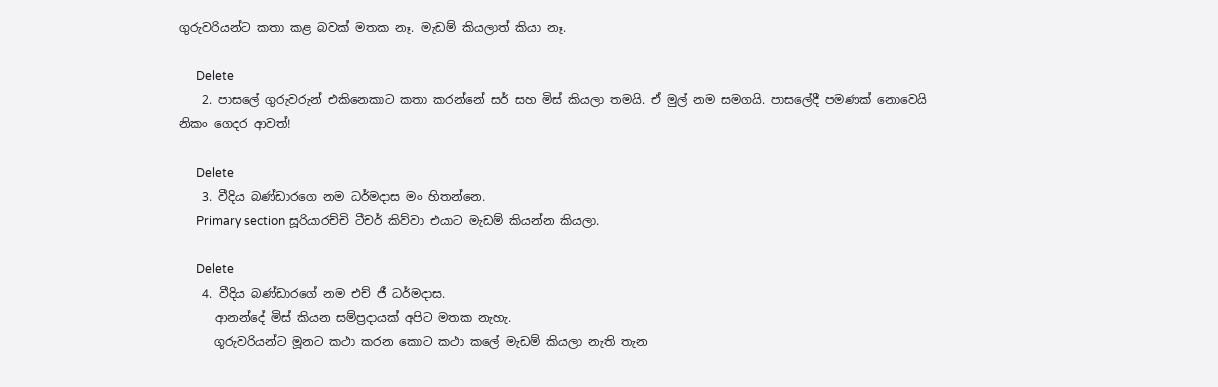ගුරුවරියන්ට කතා කළ බවක් මතක නෑ. මැඩම් කියලාත් කියා නෑ.

      Delete
    2. පාසලේ ගුරුවරුන් එකිනෙකාට කතා කරන්නේ සර් සහ මිස් කියලා තමයි. ඒ මුල් නම සමගයි. පාසලේදී පමණක් නොවෙයි නිකං ගෙදර ආවත්!

      Delete
    3. වීදිය බණ්ඩාරගෙ නම ධර්මදාස මං හිතන්නෙ.
      Primary section සූරියාරච්චි ටීචර් කිව්වා එයාට මැඩම් කියන්න කියලා.

      Delete
    4. වීදිය බණ්ඩාරගේ නම එච් ජී ධර්මදාස.
      ආනන්දේ මිස් කියන සම්ප්‍රදායක් අපිට මතක නැහැ.
      ගූරුවරියන්ට මූනට කථා කරන කොට කථා කලේ මැඩම් කියලා නැති තැන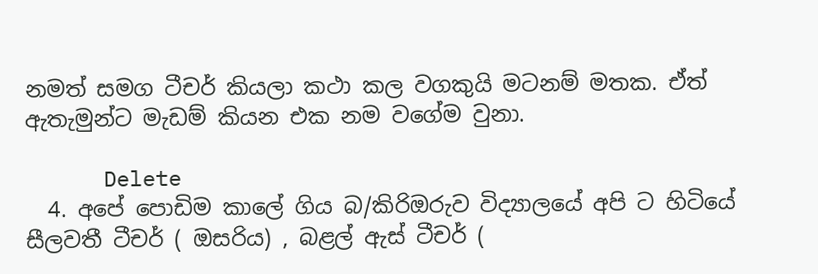නමත් සමග ටීචර් කියලා කථා කල වගකුයි මටනම් මතක. ඒත් ඇතැමුන්ට මැඩම් කියන එක නම වගේම වුනා.

      Delete
  4. අපේ පොඩිම කාලේ ගිය බ/කිරිඔරුව විද්‍යාලයේ අපි ට හිටියේ සීලවතී ටීචර් ( ඔසරිය) , බළල් ඇස් ටීචර් (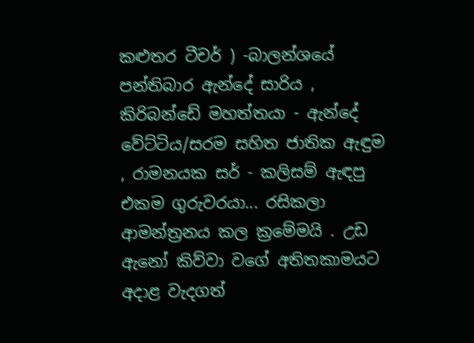කළුතර ටීචර් ) -බාලන්ශයේ පන්තිබාර ඇන්දේ සාරිය , කිරිබන්ඩේ මහත්තයා - ඇන්දේ වේට්ටිය/සරම සහිත ජාතික ඇඳුම , රාමනයක සර් - කලිසම් ඇඳපු එකම ගුරුවරයා... රසිකලා ආමන්ත්‍රනය කල ක්‍රමේමයි . උඩ ඇනෝ කිව්වා වගේ අතිතකාමයට අදාළ වැදගත්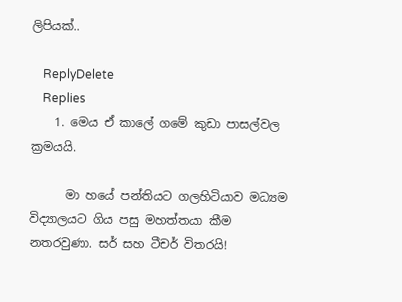ලිපියක්..

    ReplyDelete
    Replies
    1. මෙය ඒ කාලේ ගමේ කුඩා පාසල්වල ක්‍රමයයි.

      මා හයේ පන්තියට ගලහිටියාව මධ්‍යම විද්‍යාලයට ගිය පසු මහත්තයා කීම නතරවුණා. සර් සහ ටීචර් විතරයි!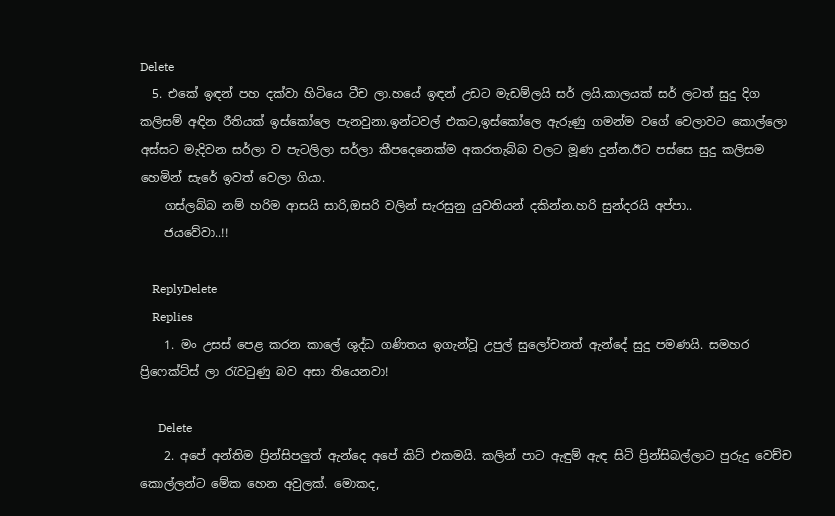Delete
  5. එකේ ඉඳන් පහ දක්වා හිටියෙ ටීච ලා.හයේ ඉඳන් උඩට මැඩම්ලයි සර් ලයි.කාලයක් සර් ලටත් සුදු දිග කලිසම් අඳින රීතියක් ඉස්කෝලෙ පැනවුනා.ඉන්ටවල් එකට,ඉස්කෝලෙ ඇරුණු ගමන්ම වගේ වෙලාවට කොල්ලො අස්සට මැදිවන සර්ලා ව පැටලිලා සර්ලා කීපදෙනෙක්ම අකරතැබ්බ වලට මූණ දුන්න.ඊට පස්සෙ සුදු කලිසම හෙමින් සැරේ ඉවත් වෙලා ගියා.
    ගස්ලබ්බ නම් හරිම ආසයි සාරි,ඔසරි වලින් සැරසුනු යුවතියන් දකින්න.හරි සුන්දරයි අප්පා..
    ජයවේවා..!!

    ReplyDelete
    Replies
    1. මං උසස් පෙළ කරන කාලේ ශුද්ධ ගණිතය ඉගැන්වූ උපුල් සුලෝචනත් ඇන්දේ සුදු පමණයි. සමහර ප්‍රිෆෙක්ට්ස් ලා රැවටුණු බව අසා තියෙනවා!

      Delete
    2. අපේ අන්තිම ප්‍රින්සිපලුත් ඇන්දෙ අපේ කිට් එකමයි. කලින් පාට ඇඳුම් ඇඳ සිටි ප්‍රින්සිබල්ලාට පුරුදු වෙච්ච කොල්ලන්ට මේක හෙන අවුලක්. මොකද,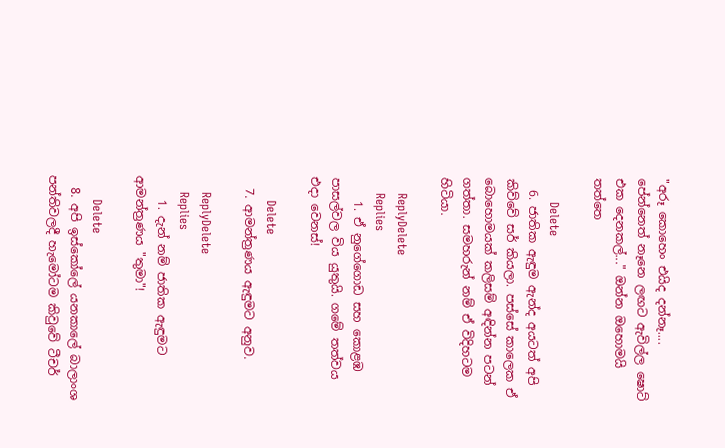"අරූ කොහෙං එයිද දන්නෑ.... පේන්නෙත් නෑනෙ ලඟට ඇවිල්ල ෂොට් එක දෙනකල්..." ඔන්න ඔහොමයි තත්තෙ

      Delete
  6. ජාතික ඇඳුම ඇන්ද අයටත් අපි කිව්වේ සර් කියලා. පස්සේ කාලෙක ඒ බොහොමයක් කලිසම් අඳින්න පටන් ගත්තා. සමහරුන් නම් ඒ විදිහටම හිටියා.

    ReplyDelete
    Replies
    1. ඒ නුගේගොඩ සහ කොළඹ පාසල්වල විය යුතුයි. ගමේ තත්වය එදා වෙනස්!

      Delete
  7. ආමන්ත්‍රණය ඇඳුමට අනුව.

    ReplyDelete
    Replies
    1. දැන් නම් ජාතික ඇඳුමට ආමන්ත්‍රණය "තුමා"!

      Delete
  8. අපි ඉස්කෝලේ යනකාලේ බාලාංශ පන්තිවලදී හැමෝටම කිවුවේ ටීචර්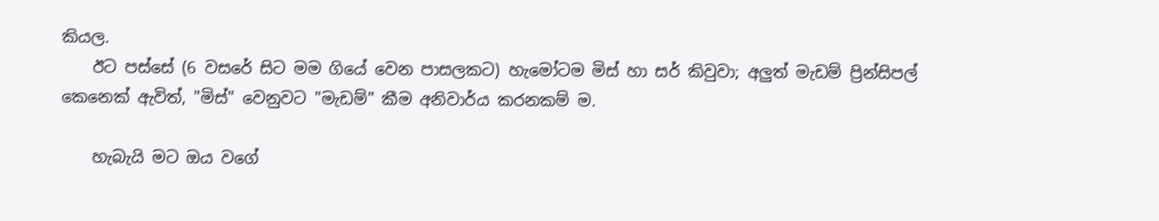කියල.
    ඊට පස්සේ (6 වසරේ සිට මම ගියේ වෙන පාසලකට) හැමෝටම මිස් හා සර් කිවුවා; අලුත් මැඩම් ප්‍රින්සිපල් කෙනෙක් ඇවිත්, "මිස්" වෙනුවට "මැඩම්" කීම අනිවාර්ය කරනකම් ම.

    හැබැයි මට ඔය වගේ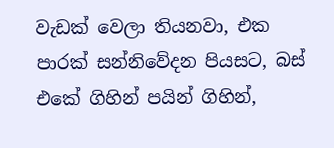වැඩක් වෙලා තියනවා, එක පාරක් සන්නිවේදන පියසට, බස් එකේ ගිහින් පයින් ගිහින්,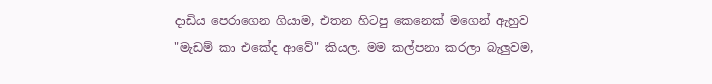දාඩිය පෙරාගෙන ගියාම, එතන හිටපු කෙනෙක් මගෙන් ඇහුව "මැඩම් කා එකේද ආවේ" කියල. මම කල්පනා කරලා බැලුවම,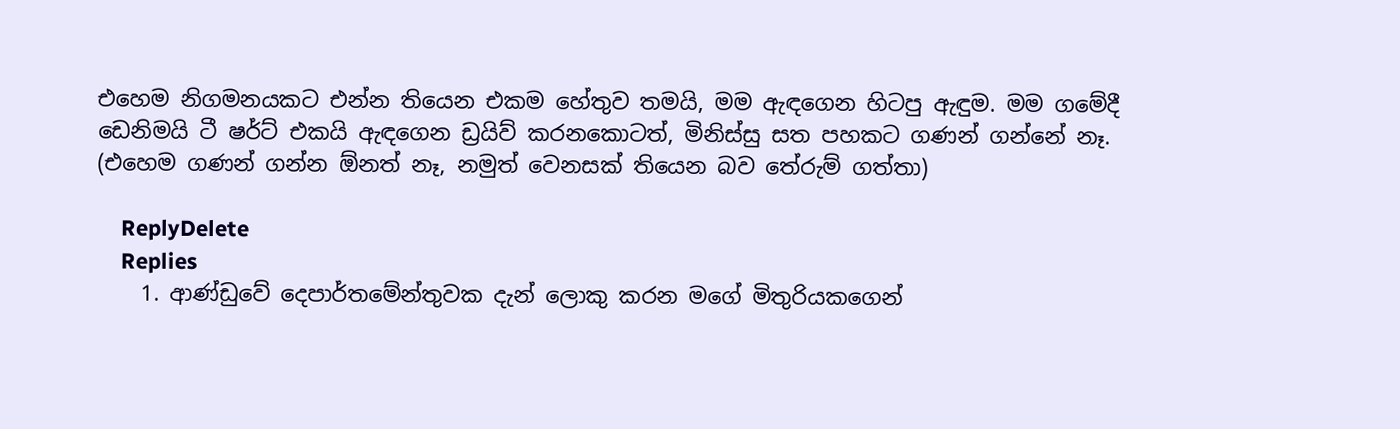එහෙම නිගමනයකට එන්න තියෙන එකම හේතුව තමයි, මම ඇඳගෙන හිටපු ඇඳුම. මම ගමේදී ඩෙනිමයි ටී ෂර්ට් එකයි ඇඳගෙන ඩ්‍රයිව් කරනකොටත්, මිනිස්සු සත පහකට ගණන් ගන්නේ නෑ. (එහෙම ගණන් ගන්න ඕනත් නෑ, නමුත් වෙනසක් තියෙන බව තේරුම් ගත්තා)

    ReplyDelete
    Replies
    1. ආණ්ඩුවේ දෙපාර්තමේන්තුවක දැන් ලොකු කරන මගේ මිතුරියකගෙන්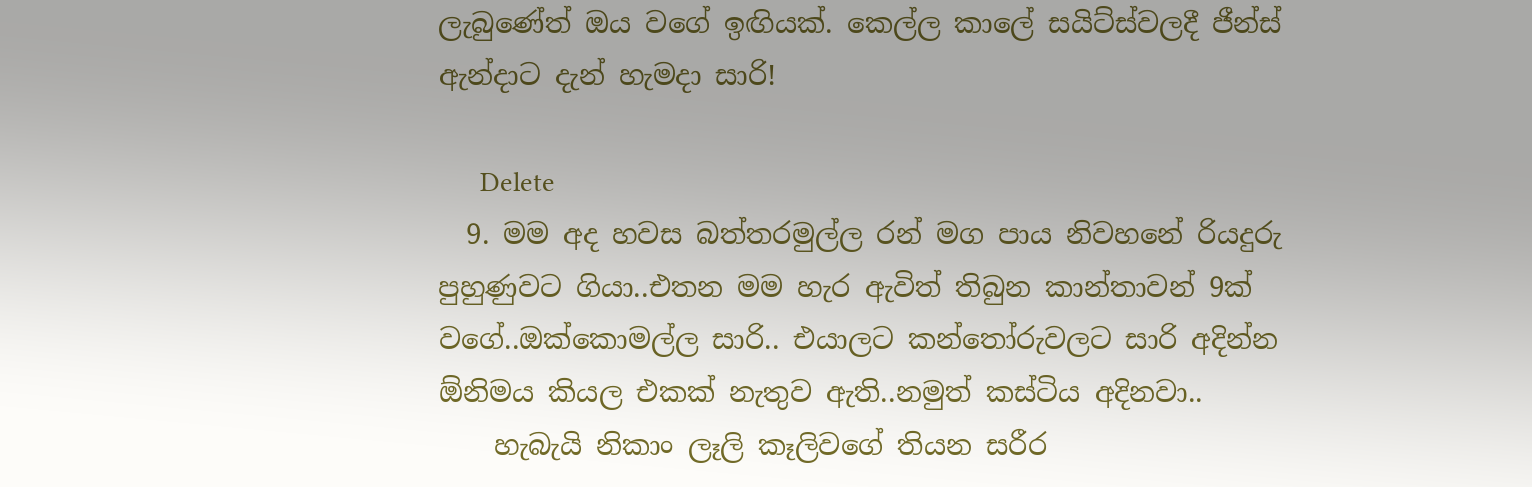ලැබුණේත් ඔය වගේ ඉඟියක්. කෙල්ල කාලේ සයිට්ස්වලදී ජීන්ස් ඇන්දාට දැන් හැමදා සාරි!

      Delete
  9. මම අද හවස බත්තරමුල්ල රන් මග පාය නිවහනේ රියදුරු පුහුණුවට ගියා..එතන මම හැර ඇවිත් තිබුන කාන්තාවන් 9ක් වගේ..ඔක්කොමල්ල සාරි.. එයාලට කන්තෝරුවලට සාරි අදින්න ඕනිමය කියල එකක් නැතුව ඇති..නමුත් කස්ටිය අදිනවා..
    හැබැයි නිකාං ලෑලි කෑලිවගේ තියන සරීර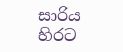සාරිය හිරට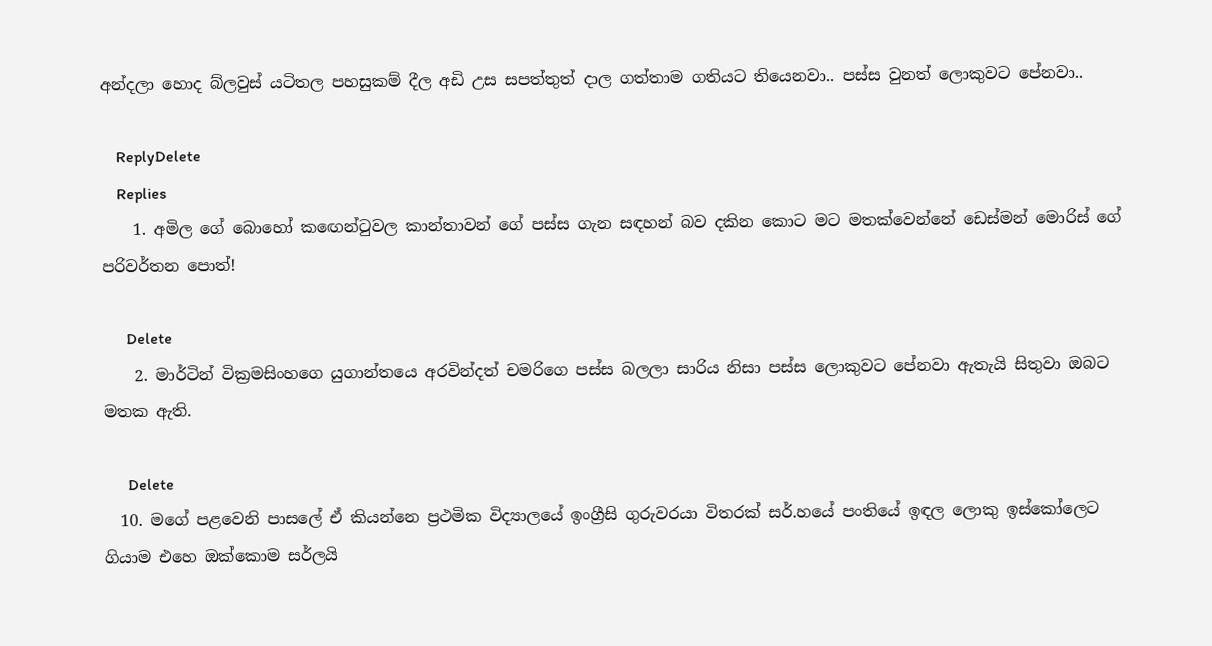අන්දලා හොද බ්ලවුස් යටිතල පහසුකම් දීල අඩි උස සපත්තුත් දාල ගත්තාම ගතියට තියෙනවා.. පස්ස වුනත් ලොකුවට පේනවා..

    ReplyDelete
    Replies
    1. අමිල ගේ බොහෝ කඟෙන්ටුවල කාන්තාවන් ගේ පස්ස ගැන සඳහන් බව දකින කොට මට මතක්වෙන්නේ ඩෙස්මන් මොරිස් ගේ පරිවර්තන පොත්!

      Delete
    2. මාර්ටින් වික්‍රමසිංහගෙ යුගාන්තයෙ අරවින්දත් චමරිගෙ පස්ස බලලා සාරිය නිසා පස්ස ලොකුවට පේනවා ඇතැයි සිතුවා ඔබට මතක ඇති.

      Delete
  10. මගේ පළවෙනි පාසලේ ඒ කියන්නෙ ප්‍රථමික විද්‍යාලයේ ඉංග්‍රීසි ගුරුවරයා විතරක් සර්.හයේ පංතියේ ඉඳල ලොකු ඉස්කෝලෙට ගියාම එහෙ ඔක්කොම සර්ලයි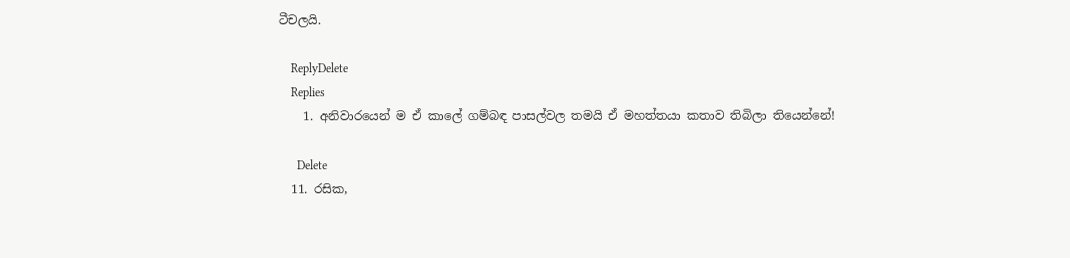ටීචලයි.

    ReplyDelete
    Replies
    1. අනිවාරයෙන් ම ඒ කාලේ ගම්බඳ පාසල්වල තමයි ඒ මහත්තයා කතාව තිබිලා තියෙන්නේ!

      Delete
  11. රසික,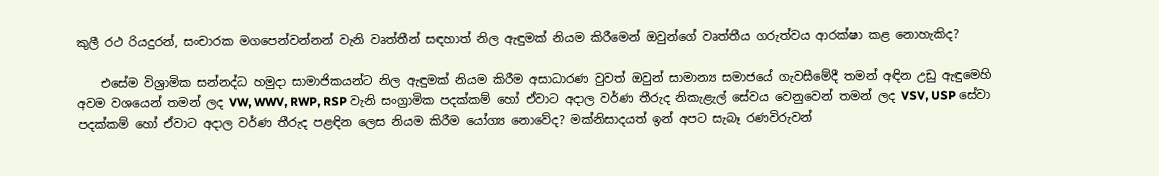කුලී රථ රියදුරන්, සංචාරක මගපෙන්වන්නන් වැනි වෘත්තීන් සඳහාත් නිල ඇඳුමක් නියම කිරීමෙන් ඔවුන්ගේ වෘත්තීය ගරුත්වය ආරක්ෂා කළ නොහැකිද?

    එසේම විශ්‍රාමික සන්නද්ධ හමුදා සාමාජිකයන්ට නිල ඇඳුමක් නියම කිරීම අසාධාරණ වුවත් ඔවුන් සාමාන්‍ය සමාජයේ ගැවසීමේදී තමන් අඳින උඩු ඇඳුමෙහි අවම වශයෙන් තමන් ලද VW, WWV, RWP, RSP වැනි සංග්‍රාමික පදක්කම් හෝ ඒවාට අදාල වර්ණ තීරුද නිකැළැල් සේවය වෙනුවෙන් තමන් ලද VSV, USP සේවා පදක්කම් හෝ ඒවාට අදාල වර්ණ තීරුද පළඳින ලෙස නියම කිරීම යෝග්‍ය නොවේද? මක්නිසාදයත් ඉන් අපට සැබෑ රණවිරුවන්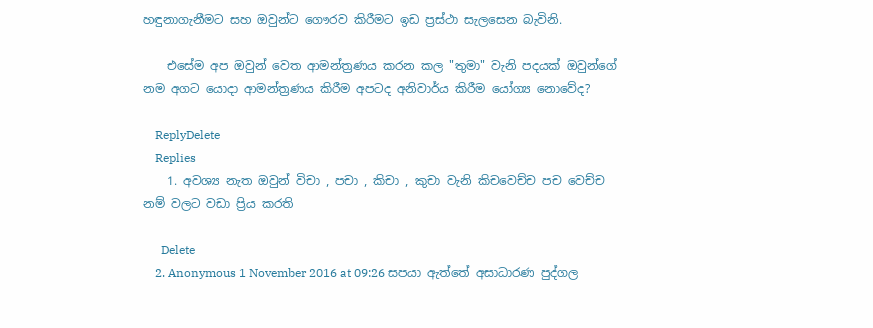හඳුනාගැනීමට සහ ඔවුන්ට ගෞරව කිරීමට ඉඩ ප්‍රස්ථා සැලසෙන බැවිනි.

    එසේම අප ඔවුන් වෙත ආමන්ත්‍රණය කරන කල "තුමා" වැනි පදයක් ඔවුන්ගේ නම අගට යොදා ආමන්ත්‍රණය කිරීම අපටද අනිවාර්ය කිරීම යෝග්‍ය නොවේද?

    ReplyDelete
    Replies
    1. අවශ්‍ය නැත ඔවුන් විචා , පචා , කිචා , කුචා වැනි කිචවෙච්ච පච වෙච්ච නම් වලට වඩා ප්‍රිය කරති

      Delete
    2. Anonymous 1 November 2016 at 09:26 සපයා ඇත්තේ අසාධාරණ පුද්ගල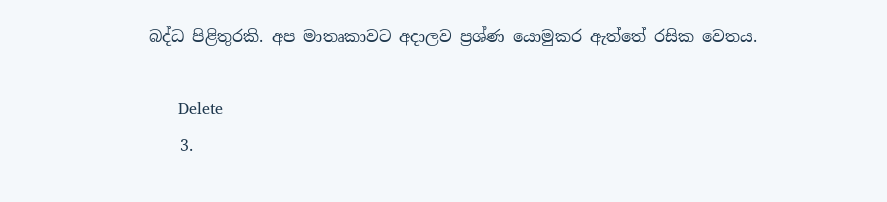බද්ධ පිළිතුරකි. අප මාතෘකාවට අදාලව ප්‍රශ්ණ යොමුකර ඇත්තේ රසික වෙතය.

      Delete
    3.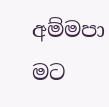අම්මපා මට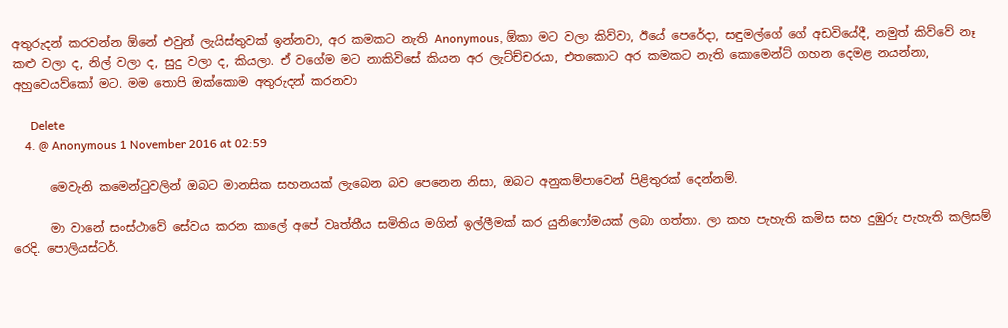අතුරුදන් කරවන්න ඕනේ එවුන් ලැයිස්තුවක් ඉන්නවා, අර කමකට නැති Anonymous, ඕකා මට වලා කිව්වා, ඊයේ පෙරේදා, සඳුමල්ගේ ගේ අඩවියේදී, නමුත් කිව්වේ නෑ කළු වලා ද, නිල් වලා ද, සුදු වලා ද, කියලා. ඒ වගේම මට නාකිවිසේ කියන අර ලැට්ච්චරයා, එතකොට අර කමකට නැති කොමෙන්ට් ගහන දෙමළ නයන්නා, අහුවෙයව්කෝ මට. මම තොපි ඔක්කොම අතුරුදන් කරනවා

      Delete
    4. @ Anonymous 1 November 2016 at 02:59

      මෙවැනි කමෙන්ටුවලින් ඔබට මානසික සහනයක් ලැබෙන බව පෙනෙන නිසා, ඔබට අනුකම්පාවෙන් පිළිතුරක් දෙන්නම්.

      මා වානේ සංස්ථාවේ සේවය කරන කාලේ අපේ වෘත්තීය සමිතිය මගින් ඉල්ලීමක් කර යුනිෆෝමයක් ලබා ගත්තා. ලා කහ පැහැති කමිස සහ දුඹුරු පැහැති කලිසම් රෙදි. පොලියස්ටර්.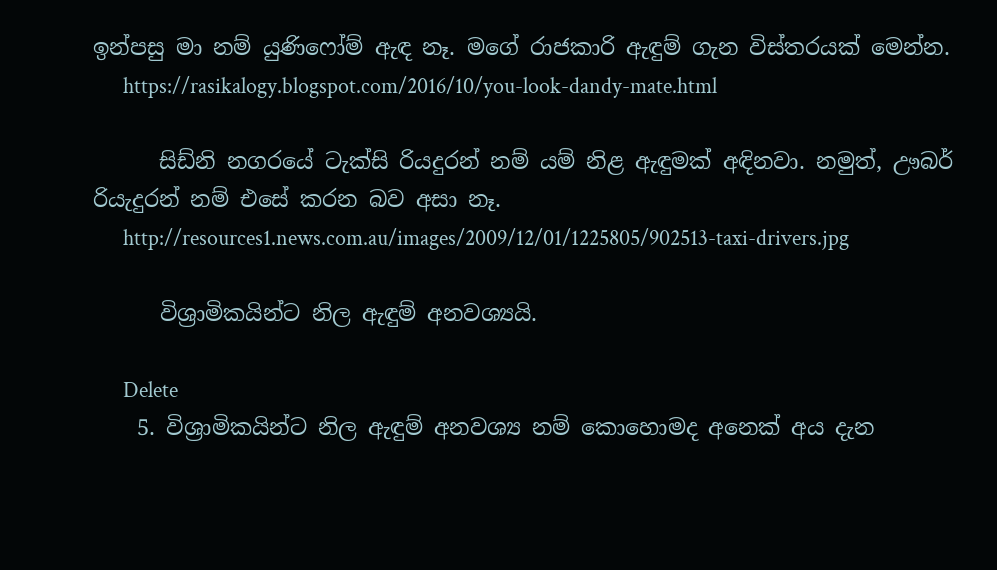ඉන්පසු මා නම් යුණිෆෝම් ඇඳ නෑ. මගේ රාජකාරි ඇඳුම් ගැන විස්තරයක් මෙන්න.
      https://rasikalogy.blogspot.com/2016/10/you-look-dandy-mate.html

      සිඩ්නි නගරයේ ටැක්සි රියදුරන් නම් යම් නිළ ඇඳුමක් අඳිනවා. නමුත්, ඌබර් රියැදුරන් නම් එසේ කරන බව අසා නෑ.
      http://resources1.news.com.au/images/2009/12/01/1225805/902513-taxi-drivers.jpg

      විශ්‍රාමිකයින්ට නිල ඇඳුම් අනවශ්‍යයි.

      Delete
    5. විශ්‍රාමිකයින්ට නිල ඇඳුම් අනවශ්‍ය නම් කොහොමද අනෙක් අය දැන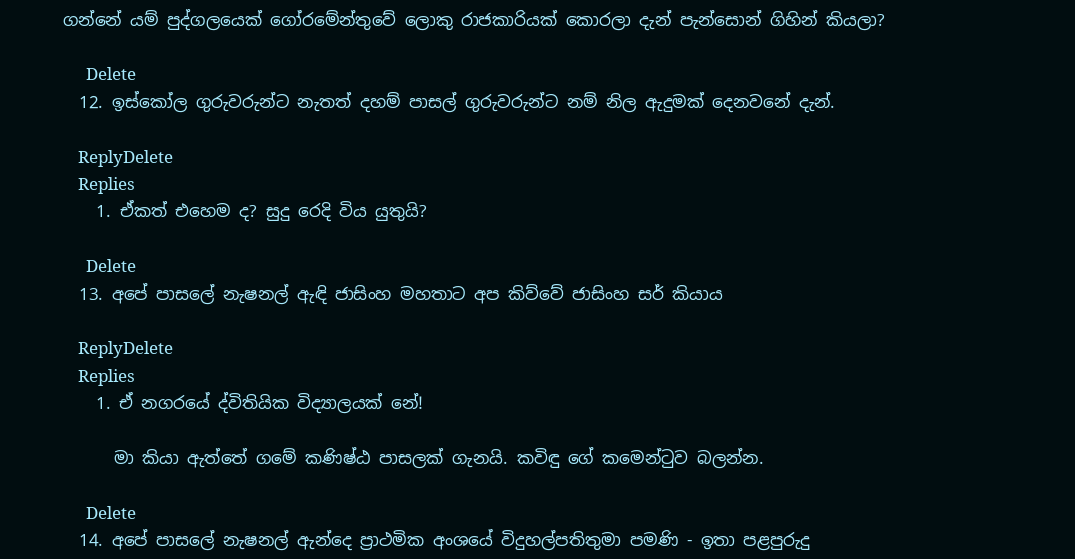ගන්නේ යම් පුද්ගලයෙක් ගෝරමේන්තුවේ ලොකු රාජකාරියක් කොරලා දැන් පැන්සොන් ගිහින් කියලා?

      Delete
  12. ඉස්කෝල ගුරුවරුන්ට නැතත් දහම් පාසල් ගුරුවරුන්ට නම් නිල ඇදුමක් දෙනවනේ දැන්.

    ReplyDelete
    Replies
    1. ඒකත් එහෙම ද? සුදු රෙදි විය යුතුයි?

      Delete
  13. අපේ පාසලේ නැෂනල් ඇඳි ජාසිංහ මහතාට අප කිව්වේ ජාසිංහ සර් කියාය

    ReplyDelete
    Replies
    1. ඒ නගරයේ ද්විතියික විද්‍යාලයක් නේ!

      මා කියා ඇත්තේ ගමේ කණිෂ්ඨ පාසලක් ගැනයි. කවිඳු ගේ කමෙන්ටුව බලන්න.

      Delete
  14. අපේ පාසලේ නැෂනල් ඇන්දෙ ප්‍රාථමික අංශයේ විදුහල්පතිතුමා පමණි - ඉතා පළපුරුදු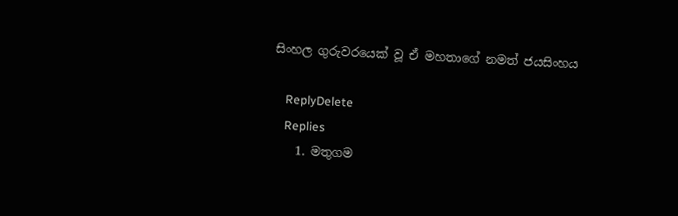සිංහල ගුරුවරයෙක් වූ ඒ මහතාගේ නමත් ජයසිංහය

    ReplyDelete
    Replies
    1. මතුගම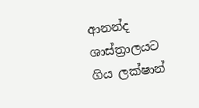ආනන්ද ශාස්ත්‍රාලයට ගිය ලක්ෂාන්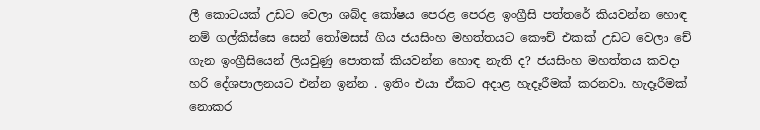ලී කොටයක් උඩට වෙලා ශබ්ද කෝෂය පෙරළ පෙරළ ඉංග්‍රීසි පත්තරේ කියවන්න හොඳ නම් ගල්කිස්සෙ සෙන් තෝමසස් ගිය ජයසිංහ මහත්තයට කෞච් එකක් උඩට වෙලා චේ ගැන ඉංග්‍රීසියෙන් ලියවුණු පොතක් කියවන්න හොඳ නැති ද? ජයසිංහ මහත්තය කවදා හරි දේශපාලනයට එන්න ඉන්න . ඉතිං එයා ඒකට අදාළ හැදෑරීමක් කරනවා. හැදෑරීමක් නොකර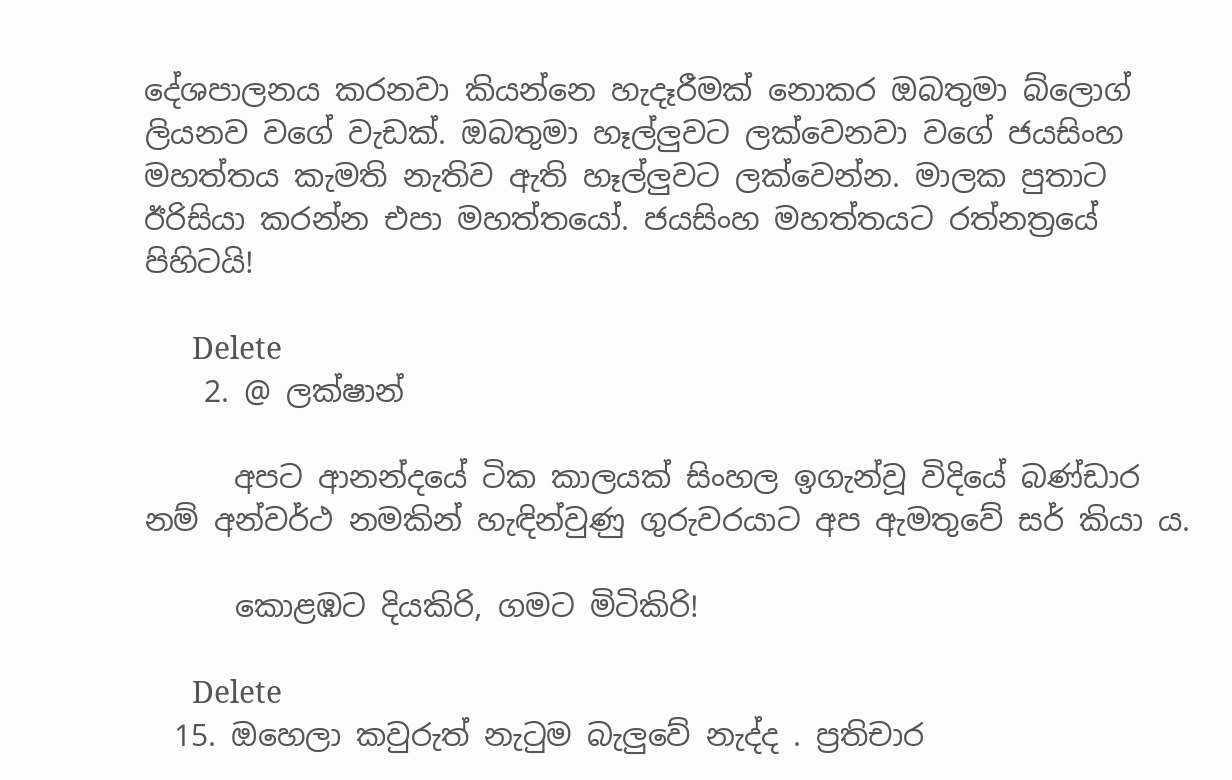දේශපාලනය කරනවා කියන්නෙ හැදෑරීමක් නොකර ඔබතුමා බ්ලොග් ලියනව වගේ වැඩක්. ඔබතුමා හෑල්ලුවට ලක්වෙනවා වගේ ජයසිංහ මහත්තය කැමති නැතිව ඇති හෑල්ලුවට ලක්වෙන්න. මාලක පුතාට ඊරිසියා කරන්න එපා මහත්තයෝ. ජයසිංහ මහත්තයට රත්නත්‍රයේ පිහිටයි!

      Delete
    2. @ ලක්ෂාන්

      අපට ආනන්දයේ ටික කාලයක් සිංහල ඉගැන්වූ විදියේ බණ්ඩාර නම් අන්වර්ථ නමකින් හැඳින්වුණු ගුරුවරයාට අප ඇමතුවේ සර් කියා ය.

      කොළඹට දියකිරි, ගමට මිටිකිරි!

      Delete
  15. ඔහෙලා කවුරුත් නැටුම බැලුවේ නැද්ද . ප්‍රතිචාර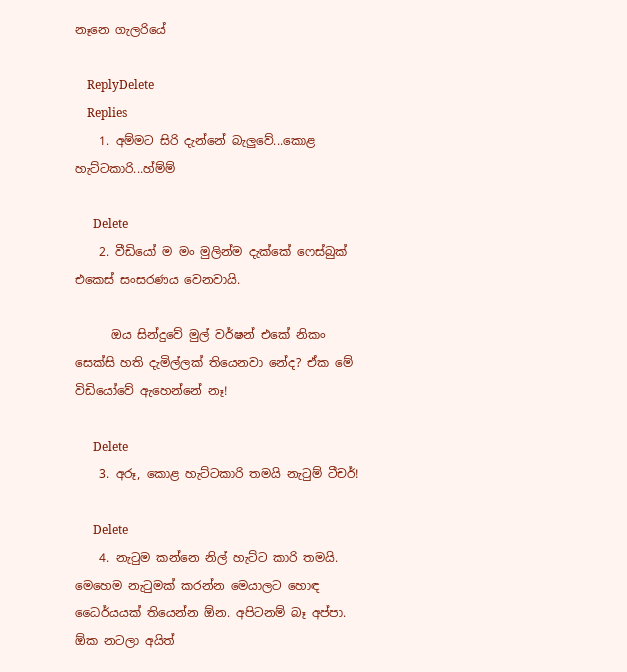නෑනෙ ගැලරියේ

    ReplyDelete
    Replies
    1. අම්මට සිරි දැන්නේ බැලුවේ...කොළ හැට්ටකාරි...හ්ම්ම්

      Delete
    2. වීඩියෝ ම මං මුලින්ම දැක්කේ ෆෙස්බුක් එකෙස් සංසරණය වෙනවායි.

      ඔය සින්දුවේ මුල් වර්ෂන් එකේ නිකං සෙක්සි හති දැමිල්ලක් තියෙනවා නේද? ඒක මේ විඩියෝවේ ඇහෙන්නේ නෑ!

      Delete
    3. අරූ, කොළ හැට්ටකාරි තමයි නැටුම් ටීචර්!

      Delete
    4. නැටුම කන්නෙ නිල් හැට්ට කාරි තමයි. මෙහෙම නැටුමක් කරන්න මෙයාලට හොඳ ධෛර්යයක් තියෙන්න ඕන. අපිටනම් බෑ අප්පා. ඕක නටලා අයිත්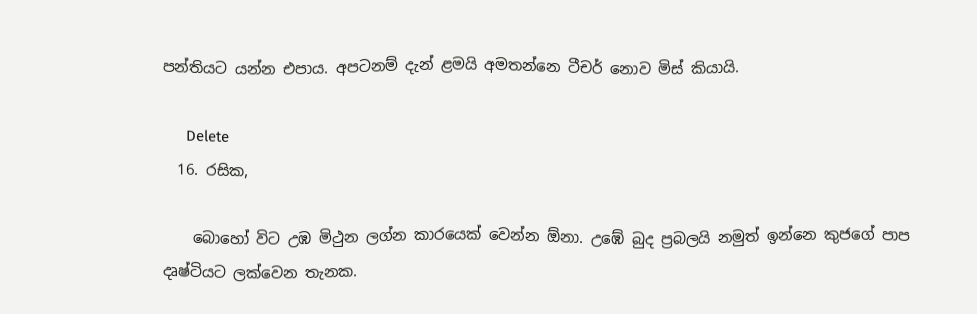පන්තියට යන්න එපාය. අපටනම් දැන් ළමයි අමතන්නෙ ටීචර් නොව මිස් කියායි.

      Delete
  16. රසික,

    බොහෝ විට උඹ මිථුන ලග්න කාරයෙක් වෙන්න ඕනා. උඹේ බුද ප්‍රබලයි නමුත් ඉන්නෙ කුජගේ පාප දෘෂ්ටියට ලක්වෙන තැනක.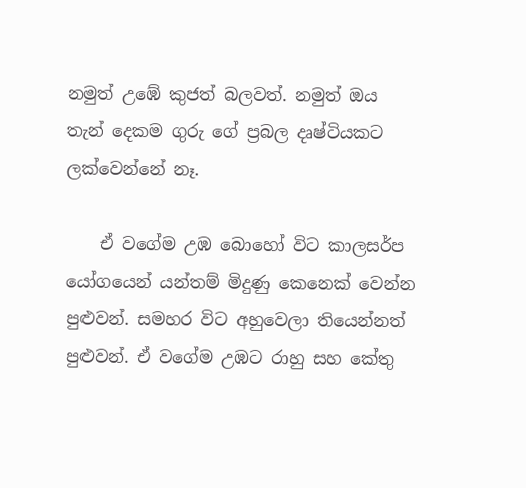නමුත් උඹේ කුජත් බලවත්. නමුත් ඔය තැන් දෙකම ගුරු ගේ ප්‍රබල දෘෂ්ටියකට ලක්වෙන්නේ නෑ.

    ඒ වගේම උඹ බොහෝ විට කාලසර්ප යෝගයෙන් යන්තම් මිදුණු කෙනෙක් වෙන්න පුළුවන්. සමහර විට අහුවෙලා තියෙන්නත් පුළුවන්. ඒ වගේම උඹට රාහු සහ කේතු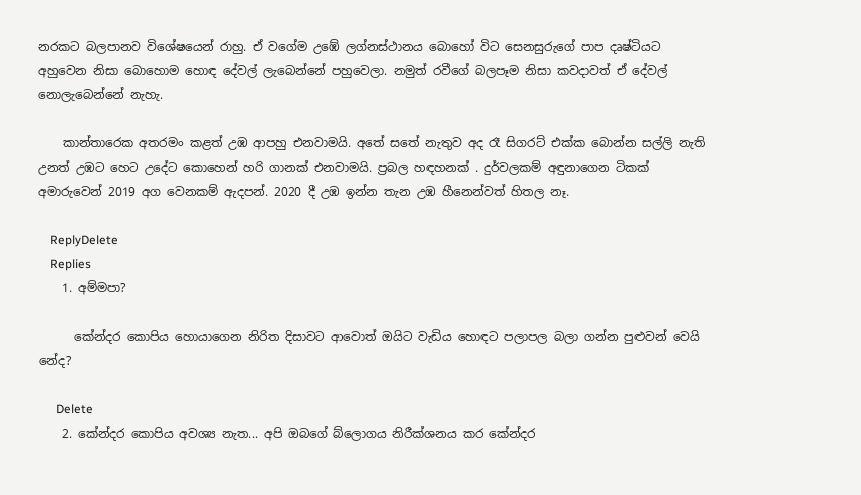නරකට බලපානව විශේෂයෙන් රාහු. ඒ වගේම උඹේ ලග්නස්ථානය බොහෝ විට සෙනසුරුගේ පාප දෘෂ්ටියට අහුවෙන නිසා බොහොම හොඳ දේවල් ලැබෙන්නේ පහුවෙලා. නමුත් රවීගේ බලපෑම නිසා කවදාවත් ඒ දේවල් නොලැබෙන්නේ නැහැ.

    කාන්තාරෙක අතරමං කළත් උඹ ආපහු එනවාමයි. අතේ සතේ නැතුව අද රෑ සිගරට් එක්ක බොන්න සල්ලි නැති උනත් උඹට හෙට උදේට කොහෙන් හරි ගානක් එනවාමයි. ප්‍රබල හඳහනක් . දුර්වලකම් අඳුනාගෙන ටිකක් අමාරුවෙන් 2019 අග වෙනකම් ඇදපන්. 2020 දී උඹ ඉන්න තැන උඹ හීනෙන්වත් හිතල නෑ.

    ReplyDelete
    Replies
    1. අම්මපා?

      කේන්දර කොපිය හොයාගෙන නිරිත දිසාවට ආවොත් ඔයිට වැඩිය හොඳට පලාපල බලා ගන්න පුළුවන් වෙයි නේද?

      Delete
    2. කේන්දර කොපිය අවශ්‍ය නැත... අපි ඔබගේ බ්ලොගය නිරීක්ශනය කර කේන්දර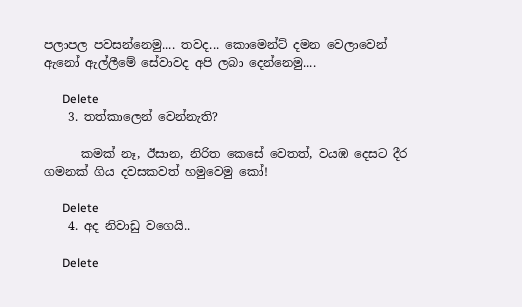පලාපල පවසන්නෙමු.... තවද... කොමෙන්ට් දමන වෙලාවෙන් ඇනෝ ඇල්ලීමේ සේවාවද අපි ලබා දෙන්නෙමු....

      Delete
    3. තත්කාලෙන් වෙන්නැති?

      කමක් නෑ, ඊසාන, නිරිත කෙසේ වෙතත්, වයඹ දෙසට දීර ගමනක් ගිය දවසකවත් හමුවෙමු කෝ!

      Delete
    4. අද නිවාඩු වගෙයි..

      Delete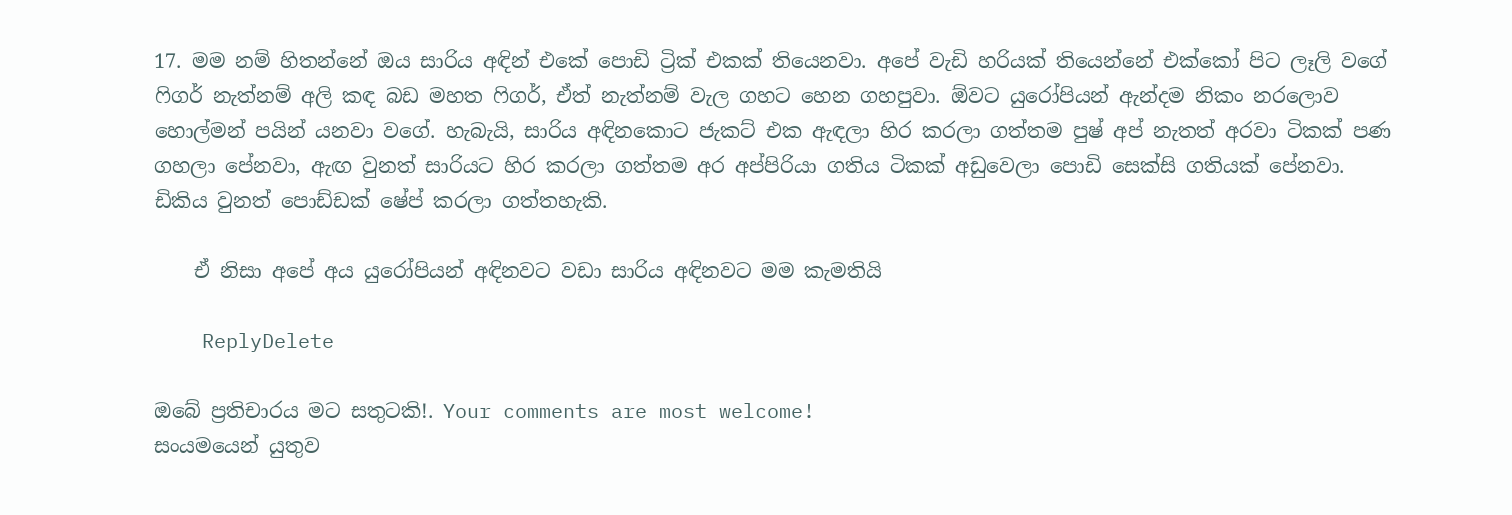17. මම නම් හිතන්නේ ඔය සාරිය අඳින් එකේ පොඩි ට්‍රික් එකක් තියෙනවා. අපේ වැඩි හරියක් තියෙන්නේ එක්කෝ පිට ලෑලි වගේ ෆිගර් නැත්නම් අලි කඳ බඩ මහත ෆිගර්, ඒත් නැත්නම් වැල ගහට හෙන ගහපුවා. ඕවට යුරෝපියන් ඇන්දම නිකං නරලොව හොල්මන් පයින් යනවා වගේ. හැබැයි, සාරිය අඳිනකොට ජැකට් එක ඇඳලා හිර කරලා ගත්තම පුෂ් අප් නැතත් අරවා ටිකක් පණ ගහලා පේනවා, ඇඟ වුනත් සාරියට හිර කරලා ගත්තම අර අප්පිරියා ගතිය ටිකක් අඩුවෙලා පොඩි සෙක්සි ගතියක් පේනවා. ඩිකිය වුනත් පොඩ්ඩක් ෂේප් කරලා ගත්තහැකි.

    ඒ නිසා අපේ අය යුරෝපියන් අඳිනවට වඩා සාරිය අඳිනවට මම කැමතියි‍

    ReplyDelete

ඔබේ ප්‍රතිචාරය මට සතුටකි!. Your comments are most welcome!
සංයමයෙන් යුතුව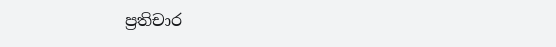ප්‍රතිචාර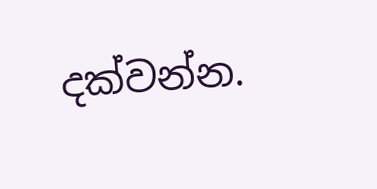දක්වන්න.